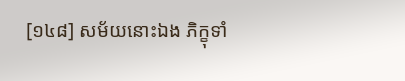[១៤៨] សម័យនោះឯង ភិក្ខុទាំ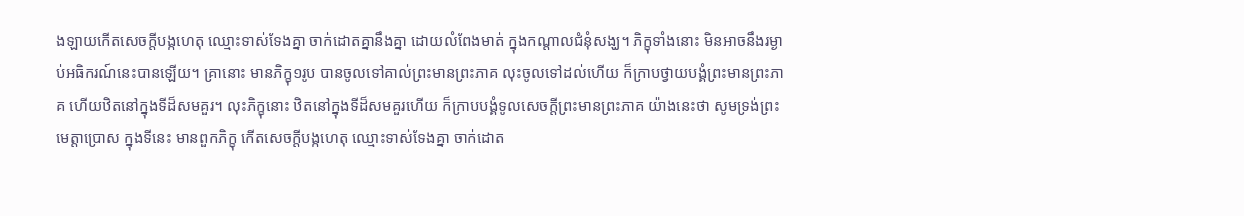ងឡាយកើតសេចក្តីបង្កហេតុ ឈ្មោះទាស់ទែងគ្នា ចាក់ដោតគ្នានឹងគ្នា ដោយលំពែងមាត់ ក្នុងកណ្តាលជំនុំសង្ឃ។ ភិក្ខុទាំងនោះ មិនអាចនឹងរម្ងាប់អធិករណ៍នេះបានឡើយ។ គ្រានោះ មានភិក្ខុ១រូប បានចូលទៅគាល់ព្រះមានព្រះភាគ លុះចូលទៅដល់ហើយ ក៏ក្រាបថ្វាយបង្គំព្រះមានព្រះភាគ ហើយឋិតនៅក្នុងទីដ៏សមគួរ។ លុះភិក្ខុនោះ ឋិតនៅក្នុងទីដ៏សមគួរហើយ ក៏ក្រាបបង្គំទូលសេចក្តីព្រះមានព្រះភាគ យ៉ាងនេះថា សូមទ្រង់ព្រះមេត្តាប្រោស ក្នុងទីនេះ មានពួកភិក្ខុ កើតសេចក្តីបង្កហេតុ ឈ្មោះទាស់ទែងគ្នា ចាក់ដោត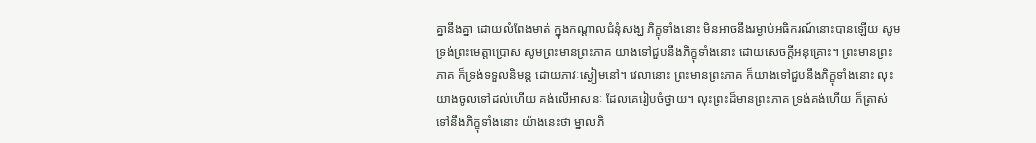គ្នានឹងគ្នា ដោយលំពែងមាត់ ក្នុងកណ្តាលជំនុំសង្ឃ ភិក្ខុទាំងនោះ មិនអាចនឹងរម្ងាប់អធិករណ៍នោះបានឡើយ សូមទ្រង់ព្រះមេត្តាប្រោស សូមព្រះមានព្រះភាគ យាងទៅជួបនឹងភិក្ខុទាំងនោះ ដោយសេចក្តីអនុគ្រោះ។ ព្រះមានព្រះភាគ ក៏ទ្រង់ទទួលនិមន្ត ដោយភាវៈស្ងៀមនៅ។ វេលានោះ ព្រះមានព្រះភាគ ក៏យាងទៅជួបនឹងភិក្ខុទាំងនោះ លុះយាងចូលទៅដល់ហើយ គង់លើអាសនៈ ដែលគេរៀបចំថ្វាយ។ លុះព្រះដ៏មានព្រះភាគ ទ្រង់គង់ហើយ ក៏ត្រាស់ទៅនឹងភិក្ខុទាំងនោះ យ៉ាងនេះថា ម្នាលភិ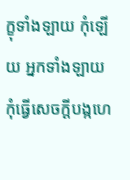ក្ខុទាំងឡាយ កុំឡើយ អ្នកទាំងឡាយ កុំធ្វើសេចក្តីបង្កហេ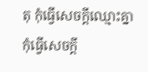តុ កុំធ្វើសេចក្តីឈ្មោះគ្នា កុំធ្វើសេចក្តី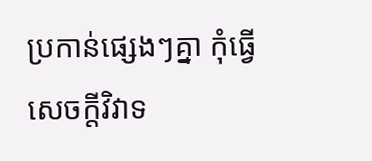ប្រកាន់ផ្សេងៗគ្នា កុំធ្វើសេចក្តីវិវាទ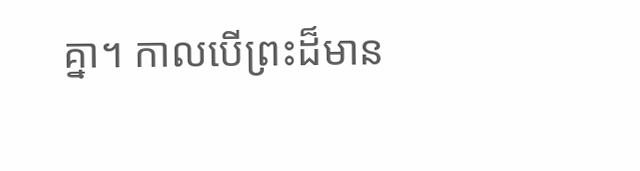គ្នា។ កាលបើព្រះដ៏មាន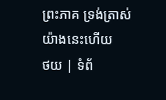ព្រះភាគ ទ្រង់ត្រាស់យ៉ាងនេះហើយ
ថយ | ទំព័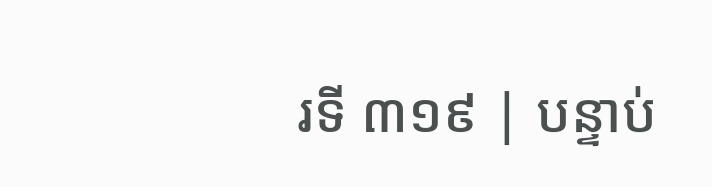រទី ៣១៩ | បន្ទាប់